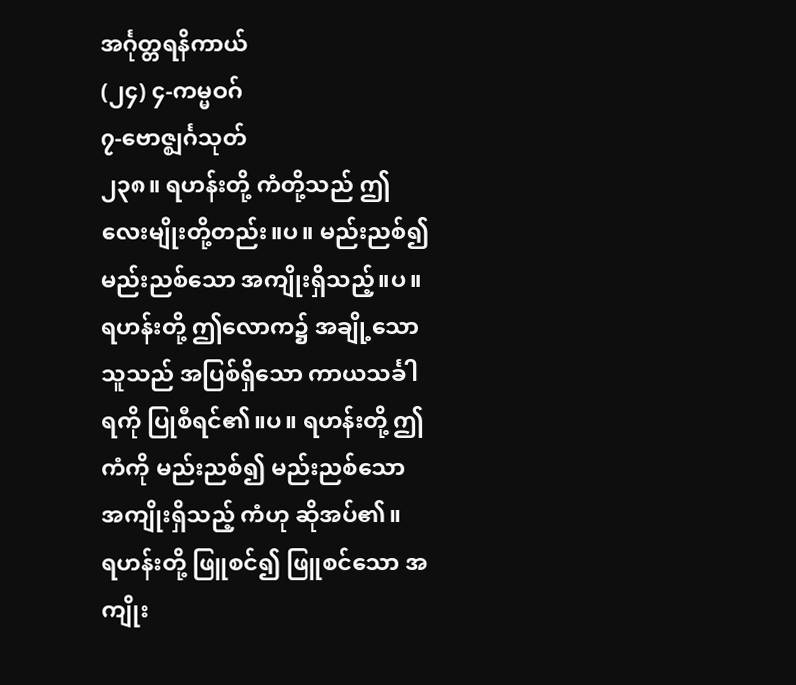အင်္ဂုတ္တရနိကာယ်
(၂၄) ၄-ကမ္မဝဂ်
၇-ဗောဇ္ဈင်္ဂသုတ်
၂၃၈။ ရဟန်းတို့ ကံတို့သည် ဤလေးမျိုးတို့တည်း။ပ။ မည်းညစ်၍ မည်းညစ်သော အကျိုးရှိသည့်။ပ။ ရဟန်းတို့ ဤလောက၌ အချို့သောသူသည် အပြစ်ရှိသော ကာယသင်္ခါရကို ပြုစီရင်၏။ပ။ ရဟန်းတို့ ဤကံကို မည်းညစ်၍ မည်းညစ်သော အကျိုးရှိသည့် ကံဟု ဆိုအပ်၏။
ရဟန်းတို့ ဖြူစင်၍ ဖြူစင်သော အကျိုး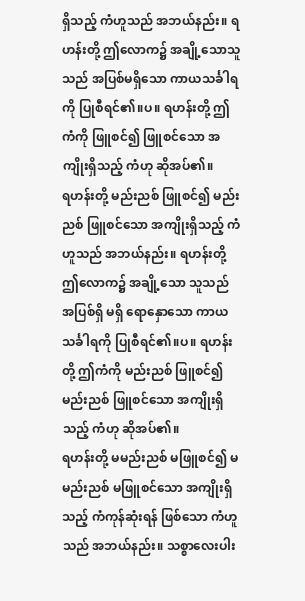ရှိသည့် ကံဟူသည် အဘယ်နည်း။ ရဟန်းတို့ ဤလောက၌ အချို့သောသူသည် အပြစ်မရှိသော ကာယသင်္ခါရကို ပြုစီရင်၏။ပ။ ရဟန်းတို့ ဤကံကို ဖြူစင်၍ ဖြူစင်သော အကျိုးရှိသည့် ကံဟု ဆိုအပ်၏။
ရဟန်းတို့ မည်းညစ် ဖြူစင်၍ မည်းညစ် ဖြူစင်သော အကျိုးရှိသည့် ကံဟူသည် အဘယ်နည်း။ ရဟန်းတို့ ဤလောက၌ အချို့သော သူသည် အပြစ်ရှိ မရှိ ရောနှောသော ကာယသင်္ခါရကို ပြုစီရင်၏။ပ။ ရဟန်းတို့ ဤကံကို မည်းညစ် ဖြူစင်၍ မည်းညစ် ဖြူစင်သော အကျိုးရှိသည့် ကံဟု ဆိုအပ်၏။
ရဟန်းတို့ မမည်းညစ် မဖြူစင်၍ မမည်းညစ် မဖြူစင်သော အကျိုးရှိသည့် ကံကုန်ဆုံးရန် ဖြစ်သော ကံဟူသည် အဘယ်နည်း။ သစ္စာလေးပါး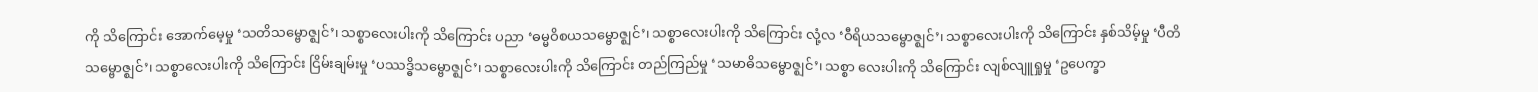ကို သိကြောင်း အောက်မေ့မှု ‘သတိသမ္ဗောဇ္ဈင်’၊ သစ္စာလေးပါးကို သိကြောင်း ပညာ ‘ဓမ္မဝိစယသမ္ဗောဇ္ဈင်’၊ သစ္စာလေးပါးကို သိကြောင်း လုံ့လ ‘ဝီရိယသမ္ဗောဇ္ဈင်’၊ သစ္စာလေးပါးကို သိကြောင်း နှစ်သိမ့်မှု ‘ပီတိသမ္ဗောဇ္ဈင်’၊ သစ္စာလေးပါးကို သိကြောင်း ငြိမ်းချမ်းမှု ‘ပဿဒ္ဓိသမ္ဗောဇ္ဈင်’၊ သစ္စာလေးပါးကို သိကြောင်း တည်ကြည်မှု ‘သမာဓိသမ္ဗောဇ္ဈင်’၊ သစ္စာ လေးပါးကို သိကြောင်း လျစ်လျူရှုမှု ‘ဥပေက္ခာ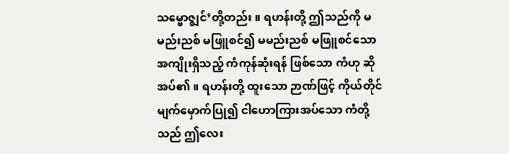သမ္ဗောဇ္ဈင်’တို့တည်း။ ရဟန်းတို့ ဤသည်ကို မမည်းညစ် မဖြူစင်၍ မမည်းညစ် မဖြူစင်သော အကျိုးရှိသည့် ကံကုန်ဆုံးရန် ဖြစ်သော ကံဟု ဆိုအပ်၏။ ရဟန်းတို့ ထူးသော ဉာဏ်ဖြင့် ကိုယ်တိုင် မျက်မှောက်ပြု၍ ငါဟောကြားအပ်သော ကံတို့သည် ဤလေး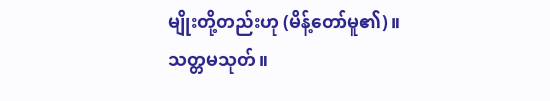မျိုးတို့တည်းဟု (မိန့်တော်မူ၏)။
သတ္တမသုတ်။